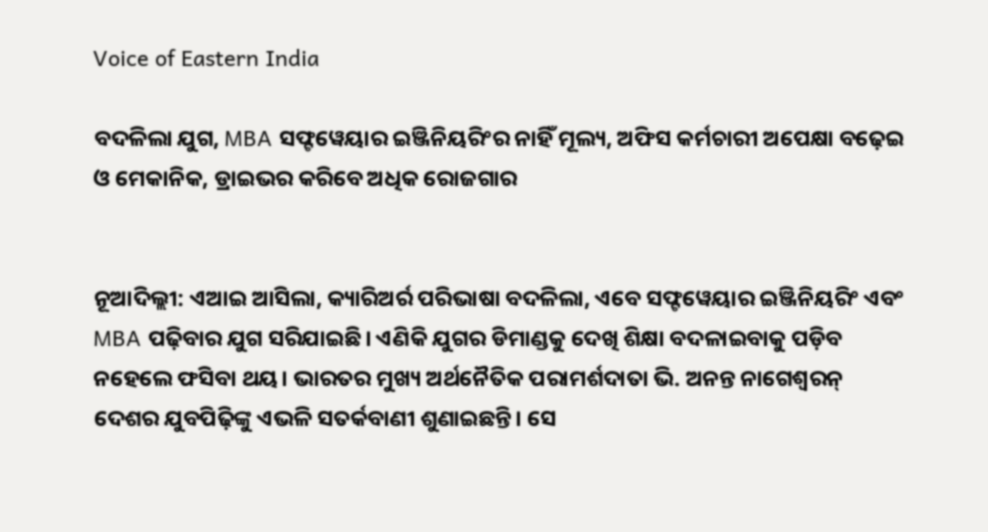Voice of Eastern India

ବଦଳିଲା ଯୁଗ, MBA ସଫ୍ଟୱେୟାର ଇଞ୍ଜିନିୟରିଂର ନାହିଁ ମୂଲ୍ୟ, ଅଫିସ କର୍ମଚାରୀ ଅପେକ୍ଷା ବଢ଼େଇ ଓ ମେକାନିକ, ଡ୍ରାଇଭର କରିବେ ଅଧିକ ରୋଜଗାର


ନୂଆଦିଲ୍ଲୀ: ଏଆଇ ଆସିଲା, କ୍ୟାରିଅର୍ର ପରିଭାଷା ବଦଳିଲା, ଏବେ ସଫ୍ଟୱେୟାର ଇଞ୍ଜିନିୟରିଂ ଏବଂ MBA ପଢ଼ିବାର ଯୁଗ ସରିଯାଇଛି। ଏଣିକି ଯୁଗର ଡିମାଣ୍ଡକୁ ଦେଖି ଶିକ୍ଷା ବଦଳାଇବାକୁ ପଡ଼ିବ ନହେଲେ ଫସିବା ଥୟ। ଭାରତର ମୁଖ୍ୟ ଅର୍ଥନୈତିକ ପରାମର୍ଶଦାତା ଭି. ଅନନ୍ତ ନାଗେଶ୍ୱରନ୍ ଦେଶର ଯୁବପିଢ଼ିଙ୍କୁ ଏଭଳି ସତର୍କବାଣୀ ଶୁଣାଇଛନ୍ତି। ସେ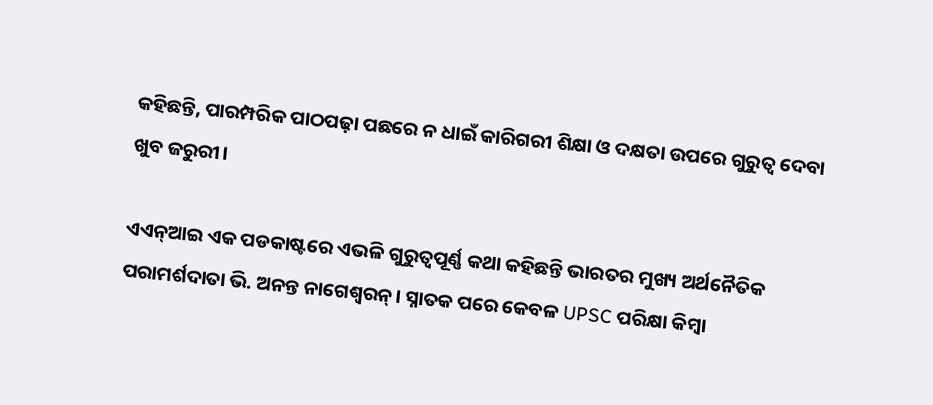କହିଛନ୍ତି, ପାରମ୍ପରିକ ପାଠପଢ଼ା ପଛରେ ନ ଧାଇଁ କାରିଗରୀ ଶିକ୍ଷା ଓ ଦକ୍ଷତା ଉପରେ ଗୁରୁତ୍ୱ ଦେବା ଖୁବ ଜରୁରୀ।

ଏଏନ୍ଆଇ ଏକ ପଡକାଷ୍ଟରେ ଏଭଳି ଗୁରୁତ୍ୱପୂର୍ଣ୍ଣ କଥା କହିଛନ୍ତି ଭାରତର ମୁଖ୍ୟ ଅର୍ଥନୈତିକ ପରାମର୍ଶଦାତା ଭି. ଅନନ୍ତ ନାଗେଶ୍ୱରନ୍। ସ୍ନାତକ ପରେ କେବଳ UPSC ପରିକ୍ଷା କିମ୍ବା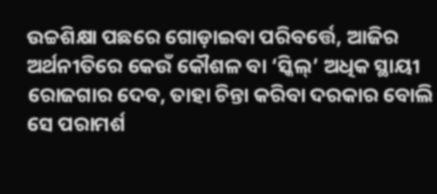ଉଚ୍ଚଶିକ୍ଷା ପଛରେ ଗୋଡ଼ାଇବା ପରିବର୍ତ୍ତେ, ଆଜିର ଅର୍ଥନୀତିରେ କେଉଁ କୌଶଳ ବା ‘ସ୍କିଲ୍’ ଅଧିକ ସ୍ଥାୟୀ ରୋଜଗାର ଦେବ, ତାହା ଚିନ୍ତା କରିବା ଦରକାର ବୋଲି ସେ ପରାମର୍ଶ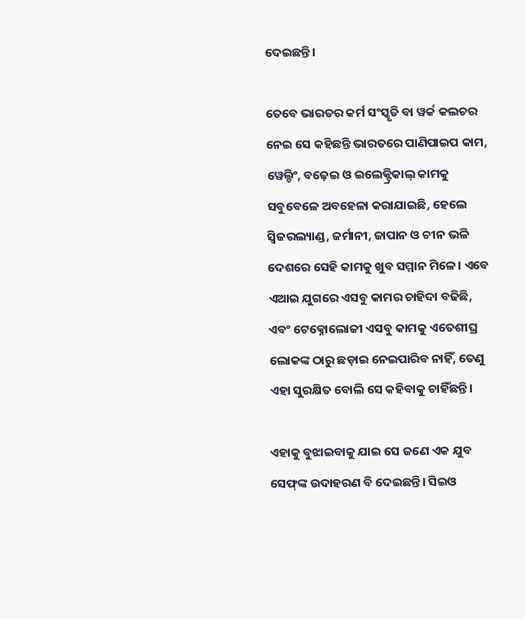ଦେଇଛନ୍ତି।

ତେବେ ଭାରତର କର୍ମ ସଂସ୍କୃତି ବା ୱର୍କ କଲଚର ନେଇ ସେ କହିଛନ୍ତି ଭାରତରେ ପାଣିପାଇପ କାମ, ୱେଲ୍ଡିଂ, ବଢ଼େଇ ଓ ଇଲେକ୍ଟ୍ରିକାଲ୍ କାମକୁ ସବୁବେଳେ ଅବହେଳା କରାଯାଇଛି, ହେଲେ ସ୍ୱିଜରଲ୍ୟାଣ୍ଡ, ଜର୍ମାନୀ, ଜାପାନ ଓ ଚୀନ ଭଳି ଦେଶରେ ସେହି କାମକୁ ଖୁବ ସମ୍ମାନ ମିଳେ। ଏବେ ଏଆଇ ଯୁଗରେ ଏସବୁ କାମର ଚାହିଦା ବଢିଛି, ଏବଂ ଟେକ୍ନୋଲୋଜୀ ଏସବୁ କାମକୁ ଏତେଶୀଘ୍ର ଲୋକଙ୍କ ଠାରୁ ଛଡ଼ାଇ ନେଇପାରିବ ନାହିଁ, ତେଣୁ ଏହା ସୁରକ୍ଷିତ ବୋଲି ସେ କହିବାକୁ ଚାହିଁଛନ୍ତି।

ଏହାକୁ ବୁଝାଇବାକୁ ଯାଇ ସେ ଜଣେ ଏକ ଯୁବ ସେଫ୍‌ଙ୍କ ଉଦାହରଣ ବି ଦେଇଛନ୍ତି। ସିଇଓ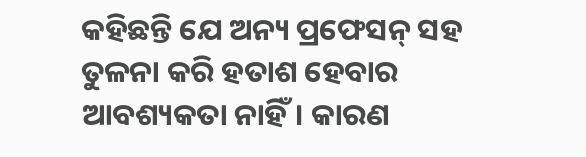କହିଛନ୍ତି ଯେ ଅନ୍ୟ ପ୍ରଫେସନ୍ ସହ ତୁଳନା କରି ହତାଶ ହେବାର ଆବଶ୍ୟକତା ନାହିଁ। କାରଣ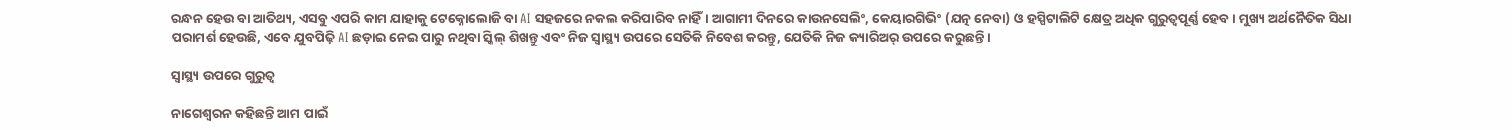ରନ୍ଧନ ହେଉ ବା ଆତିଥ୍ୟ, ଏସବୁ ଏପରି କାମ ଯାହାକୁ ଟେକ୍ନୋଲୋଜି ବା AI ସହଜରେ ନକଲ କରିପାରିବ ନାହିଁ। ଆଗାମୀ ଦିନରେ କାଉନସେଲିଂ, କେୟାରଗିଭିଂ (ଯତ୍ନ ନେବା) ଓ ହସ୍ପିଟାଲିଟି କ୍ଷେତ୍ର ଅଧିକ ଗୁରୁତ୍ୱପୂର୍ଣ୍ଣ ହେବ। ମୁଖ୍ୟ ଅର୍ଥନୈତିକ ସିଧା ପରାମର୍ଶ ହେଉଛି, ଏବେ ଯୁବପିଢ଼ି AI ଛଡ଼ାଇ ନେଇ ପାରୁ ନଥିବା ସ୍କିଲ୍ ଶିଖନ୍ତୁ ଏବଂ ନିଜ ସ୍ୱାସ୍ଥ୍ୟ ଉପରେ ସେତିକି ନିବେଶ କରନ୍ତୁ, ଯେତିକି ନିଜ କ୍ୟାରିଅର୍ ଉପରେ କରୁଛନ୍ତି।

ସ୍ୱାସ୍ଥ୍ୟ ଉପରେ ଗୁରୁତ୍ୱ

ନାଗେଶ୍ୱରନ କହିଛନ୍ତି ଆମ ପାଇଁ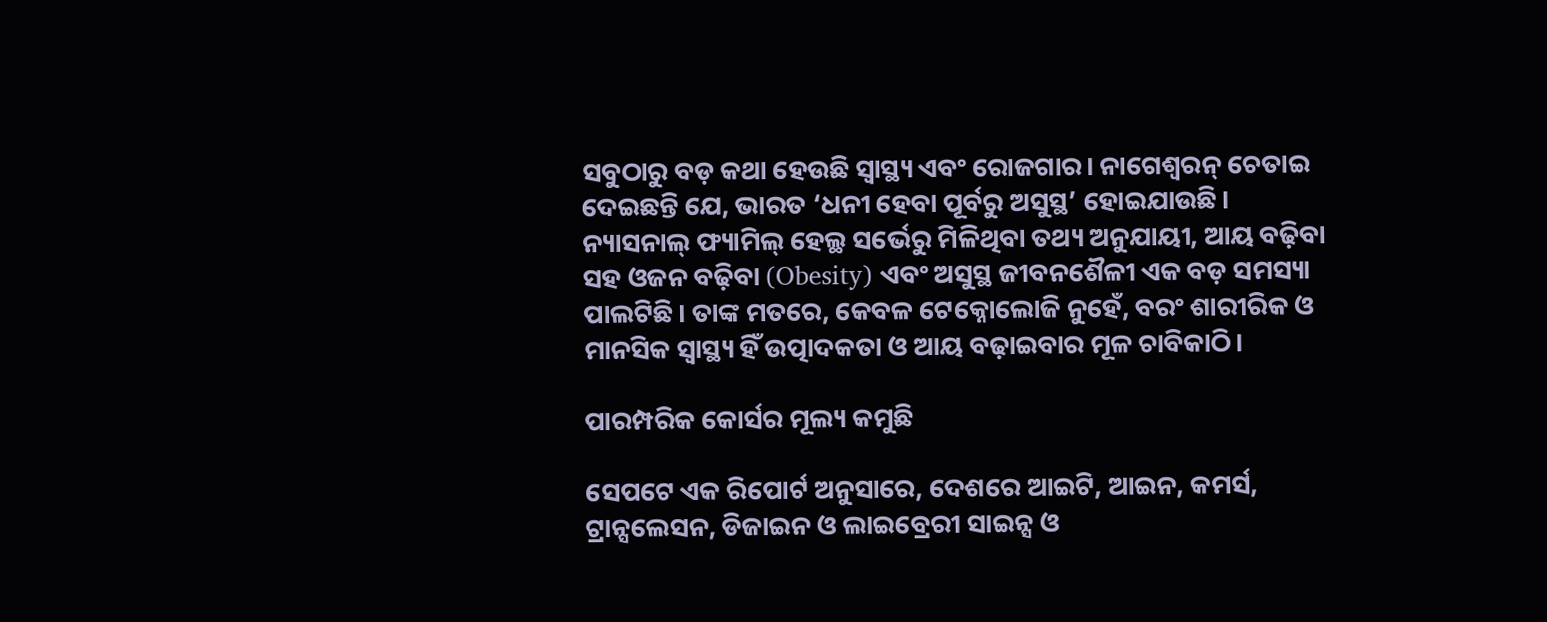ସବୁଠାରୁ ବଡ଼ କଥା ହେଉଛି ସ୍ୱାସ୍ଥ୍ୟ ଏବଂ ରୋଜଗାର। ନାଗେଶ୍ୱରନ୍ ଚେତାଇ ଦେଇଛନ୍ତି ଯେ, ଭାରତ ‘ଧନୀ ହେବା ପୂର୍ବରୁ ଅସୁସ୍ଥ’ ହୋଇଯାଉଛି। ନ୍ୟାସନାଲ୍ ଫ୍ୟାମିଲ୍ ହେଲ୍ଥ ସର୍ଭେରୁ ମିଳିଥିବା ତଥ୍ୟ ଅନୁଯାୟୀ, ଆୟ ବଢ଼ିବା ସହ ଓଜନ ବଢ଼ିବା (Obesity) ଏବଂ ଅସୁସ୍ଥ ଜୀବନଶୈଳୀ ଏକ ବଡ଼ ସମସ୍ୟା ପାଲଟିଛି। ତାଙ୍କ ମତରେ, କେବଳ ଟେକ୍ନୋଲୋଜି ନୁହେଁ, ବରଂ ଶାରୀରିକ ଓ ମାନସିକ ସ୍ୱାସ୍ଥ୍ୟ ହିଁ ଉତ୍ପାଦକତା ଓ ଆୟ ବଢ଼ାଇବାର ମୂଳ ଚାବିକାଠି।

ପାରମ୍ପରିକ କୋର୍ସର ମୂଲ୍ୟ କମୁଛି

ସେପଟେ ଏକ ରିପୋର୍ଟ ଅନୁସାରେ, ଦେଶରେ ଆଇଟି, ଆଇନ, କମର୍ସ, ଟ୍ରାନ୍ସଲେସନ, ଡିଜାଇନ ଓ ଲାଇବ୍ରେରୀ ସାଇନ୍ସ ଓ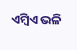ଏମ୍ବିଏ ଭଳି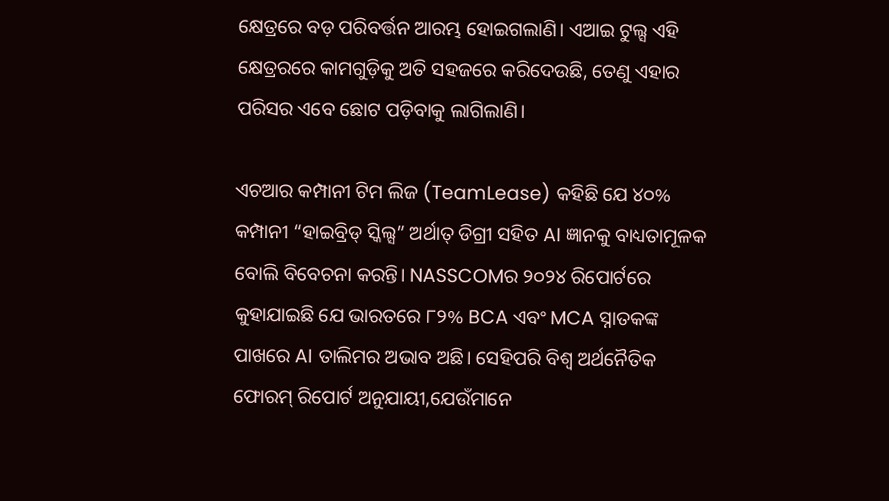କ୍ଷେତ୍ରରେ ବଡ଼ ପରିବର୍ତ୍ତନ ଆରମ୍ଭ ହୋଇଗଲାଣି। ଏଆଇ ଟୁଲ୍ସ ଏହି କ୍ଷେତ୍ରରରେ କାମଗୁଡ଼ିକୁ ଅତି ସହଜରେ କରିଦେଉଛି, ତେଣୁ ଏହାର ପରିସର ଏବେ ଛୋଟ ପଡ଼ିବାକୁ ଲାଗିଲାଣି।

ଏଚଆର କମ୍ପାନୀ ଟିମ ଲିଜ (TeamLease) କହିଛି ଯେ ୪୦% କମ୍ପାନୀ “ହାଇବ୍ରିଡ୍ ସ୍କିଲ୍ସ” ଅର୍ଥାତ୍ ଡିଗ୍ରୀ ସହିତ AI ଜ୍ଞାନକୁ ବାଧ୍ୟତାମୂଳକ ବୋଲି ବିବେଚନା କରନ୍ତି। NASSCOMର ୨୦୨୪ ରିପୋର୍ଟରେ କୁହାଯାଇଛି ଯେ ଭାରତରେ ୮୨% BCA ଏବଂ MCA ସ୍ନାତକଙ୍କ ପାଖରେ AI ତାଲିମର ଅଭାବ ଅଛି। ସେହିପରି ବିଶ୍ୱ ଅର୍ଥନୈତିକ ଫୋରମ୍ ରିପୋର୍ଟ ଅନୁଯାୟୀ,ଯେଉଁମାନେ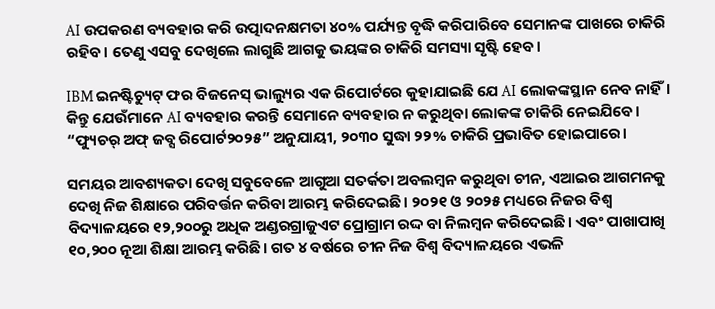AI ଉପକରଣ ବ୍ୟବହାର କରି ଉତ୍ପାଦନକ୍ଷମତା ୪୦% ପର୍ଯ୍ୟନ୍ତ ବୃଦ୍ଧି କରିପାରିବେ ସେମାନଙ୍କ ପାଖରେ ଚାକିରି ରହିବ। ତେଣୁ ଏସବୁ ଦେଖିଲେ ଲାଗୁଛି ଆଗକୁ ଭୟଙ୍କର ଚାକିରି ସମସ୍ୟା ସୃଷ୍ଟି ହେବ।

IBM ଇନଷ୍ଟିଚ୍ୟୁଟ୍ ଫର ବିଜନେସ୍ ଭାଲ୍ୟୁର ଏକ ରିପୋର୍ଟରେ କୁହାଯାଇଛି ଯେ AI ଲୋକଙ୍କସ୍ଥାନ ନେବ ନାହିଁ। କିନ୍ତୁ ଯେଉଁମାନେ AI ବ୍ୟବହାର କରନ୍ତି ସେମାନେ ବ୍ୟବହାର ନ କରୁଥିବା ଲୋକଙ୍କ ଚାକିରି ନେଇଯିବେ। “ଫ୍ୟୁଚର୍ ଅଫ୍ ଜବ୍ସ ରିପୋର୍ଟ୨୦୨୫” ଅନୁଯାୟୀ, ୨୦୩୦ ସୁଦ୍ଧା ୨୨% ଚାକିରି ପ୍ରଭାବିତ ହୋଇପାରେ।

ସମୟର ଆବଶ୍ୟକତା ଦେଖି ସବୁବେଳେ ଆଗୁଆ ସତର୍କତା ଅବଲମ୍ବନ କରୁଥିବା ଚୀନ, ଏଆଇର ଆଗମନକୁ ଦେଖି ନିଜ ଶିକ୍ଷାରେ ପରିବର୍ତ୍ତନ କରିବା ଆରମ୍ଭ କରିଦେଇଛି। ୨୦୨୧ ଓ ୨୦୨୫ ମଧ୍ୟରେ ନିଜର ବିଶ୍ୱ ବିଦ୍ୟାଳୟରେ ୧୨,୨୦୦ରୁ ଅଧିକ ଅଣ୍ଡରଗ୍ରାଜୁଏଟ ପ୍ରୋଗ୍ରାମ ରଦ୍ଦ ବା ନିଲମ୍ବନ କରିଦେଇଛି। ଏବଂ ପାଖାପାଖି ୧୦,୨୦୦ ନୂଆ ଶିକ୍ଷା ଆରମ୍ଭ କରିଛି। ଗତ ୪ ବର୍ଷରେ ଚୀନ ନିଜ ବିଶ୍ୱ ବିଦ୍ୟାଳୟରେ ଏଭଳି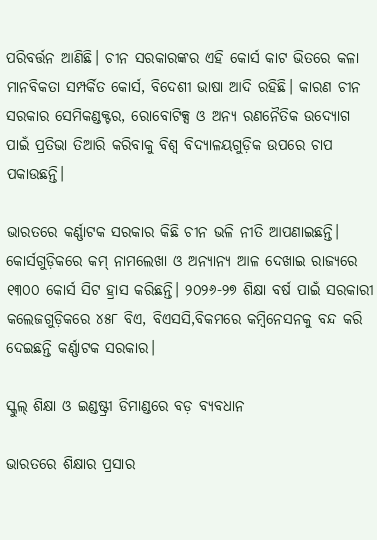ପରିବର୍ତ୍ତନ ଆଣିଛି। ଚୀନ ସରକାରଙ୍କର ଏହି କୋର୍ସ କାଟ ଭିତରେ କଳା ମାନବିକତା ସମ୍ପର୍କିତ କୋର୍ସ, ବିଦେଶୀ ଭାଷା ଆଦି ରହିଛି। କାରଣ ଚୀନ ସରକାର ସେମିକଣ୍ଡକ୍ଟର, ରୋବୋଟିକ୍ସ ଓ ଅନ୍ୟ ରଣନୈତିକ ଉଦ୍ୟୋଗ ପାଇଁ ପ୍ରତିଭା ତିଆରି କରିବାକୁ ବିଶ୍ୱ ବିଦ୍ୟାଳୟଗୁଡ଼ିକ ଉପରେ ଚାପ ପକାଉଛନ୍ତି।

ଭାରତରେ କର୍ଣ୍ଣାଟକ ସରକାର କିଛି ଚୀନ ଭଳି ନୀତି ଆପଣାଇଛନ୍ତି। କୋର୍ସଗୁଡ଼ିକରେ କମ୍ ନାମଲେଖା ଓ ଅନ୍ୟାନ୍ୟ ଆଳ ଦେଖାଇ ରାଜ୍ୟରେ ୧୩୦୦ କୋର୍ସ ସିଟ ହ୍ରାସ କରିଛନ୍ତି। ୨୦୨୬-୨୭ ଶିକ୍ଷା ବର୍ଷ ପାଇଁ ସରକାରୀ କଲେଜଗୁଡ଼ିକରେ ୪୫୮ ବିଏ, ବିଏସସି,ବିକମରେ କମ୍ବିନେସନକୁ ବନ୍ଦ କରି ଦେଇଛନ୍ତି କର୍ଣ୍ଣାଟକ ସରକାର।

ସ୍କୁଲ୍ ଶିକ୍ଷା ଓ ଇଣ୍ଡଷ୍ଟ୍ରୀ ଡିମାଣ୍ଡରେ ବଡ଼ ବ୍ୟବଧାନ

ଭାରତରେ ଶିକ୍ଷାର ପ୍ରସାର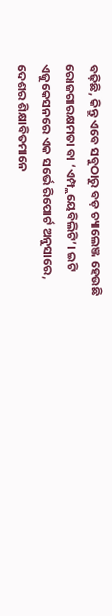ବଢ଼ିଛି, କିନ୍ତୁ ଏବେ ସବୁଠାରୁ ବଡ଼ ଚ୍ୟାଲେଞ୍ଜ ହେଉଛି ରୋଜଗାରକ୍ଷମତା ବା ‘ଏମ୍ପ୍ଲୟେବିଲିଟି’। ଇଟି ଏଜୁକେସନରେ ଏକ ସର୍ଭେ ରିପୋର୍ଟ ଅନୁସାରେ, ଦେଶର ଶିକ୍ଷାବିତମାନେ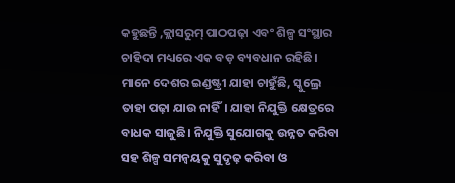କହୁଛନ୍ତି ,କ୍ଲାସରୁମ୍ ପାଠପଢ଼ା ଏବଂ ଶିଳ୍ପ ସଂସ୍ଥାର ଚାହିଦା ମଧ୍ୟରେ ଏକ ବଡ଼ ବ୍ୟବଧାନ ରହିଛି। ମାନେ ଦେଶର ଇଣ୍ଡଷ୍ଟ୍ରୀ ଯାହା ଚାହୁଁଛି, ସ୍କୁଲ୍ରେ ତାହା ପଢ଼ା ଯାଉ ନାହିଁ। ଯାହା ନିଯୁକ୍ତି କ୍ଷେତ୍ରରେ ବାଧକ ସାଜୁଛି। ନିଯୁକ୍ତି ସୁଯୋଗକୁ ଉନ୍ନତ କରିବା ସହ ଶିଳ୍ପ ସମନ୍ୱୟକୁ ସୁଦୃଢ଼ କରିବା ଓ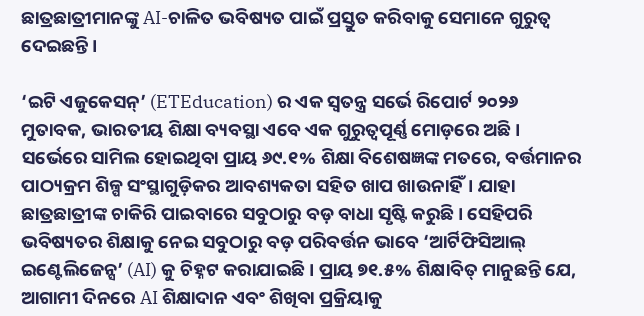ଛାତ୍ରଛାତ୍ରୀମାନଙ୍କୁ AI-ଚାଳିତ ଭବିଷ୍ୟତ ପାଇଁ ପ୍ରସ୍ତୁତ କରିବାକୁ ସେମାନେ ଗୁରୁତ୍ୱ ଦେଇଛନ୍ତି।

‘ଇଟି ଏଜୁକେସନ୍’ (ETEducation) ର ଏକ ସ୍ୱତନ୍ତ୍ର ସର୍ଭେ ରିପୋର୍ଟ ୨୦୨୬ ମୁତାବକ, ଭାରତୀୟ ଶିକ୍ଷା ବ୍ୟବସ୍ଥା ଏବେ ଏକ ଗୁରୁତ୍ୱପୂର୍ଣ୍ଣ ମୋଡ଼ରେ ଅଛି। ସର୍ଭେରେ ସାମିଲ ହୋଇଥିବା ପ୍ରାୟ ୬୯.୧% ଶିକ୍ଷା ବିଶେଷଜ୍ଞଙ୍କ ମତରେ, ବର୍ତ୍ତମାନର ପାଠ୍ୟକ୍ରମ ଶିଳ୍ପ ସଂସ୍ଥାଗୁଡ଼ିକର ଆବଶ୍ୟକତା ସହିତ ଖାପ ଖାଉନାହିଁ। ଯାହା ଛାତ୍ରଛାତ୍ରୀଙ୍କ ଚାକିରି ପାଇବାରେ ସବୁଠାରୁ ବଡ଼ ବାଧା ସୃଷ୍ଟି କରୁଛି। ସେହିପରି ଭବିଷ୍ୟତର ଶିକ୍ଷାକୁ ନେଇ ସବୁଠାରୁ ବଡ଼ ପରିବର୍ତ୍ତନ ଭାବେ ‘ଆର୍ଟିଫିସିଆଲ୍ ଇଣ୍ଟେଲିଜେନ୍ସ’ (AI) କୁ ଚିହ୍ନଟ କରାଯାଇଛି। ପ୍ରାୟ ୭୧.୫% ଶିକ୍ଷାବିତ୍ ମାନୁଛନ୍ତି ଯେ, ଆଗାମୀ ଦିନରେ AI ଶିକ୍ଷାଦାନ ଏବଂ ଶିଖିବା ପ୍ରକ୍ରିୟାକୁ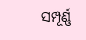ସମ୍ପୂର୍ଣ୍ଣ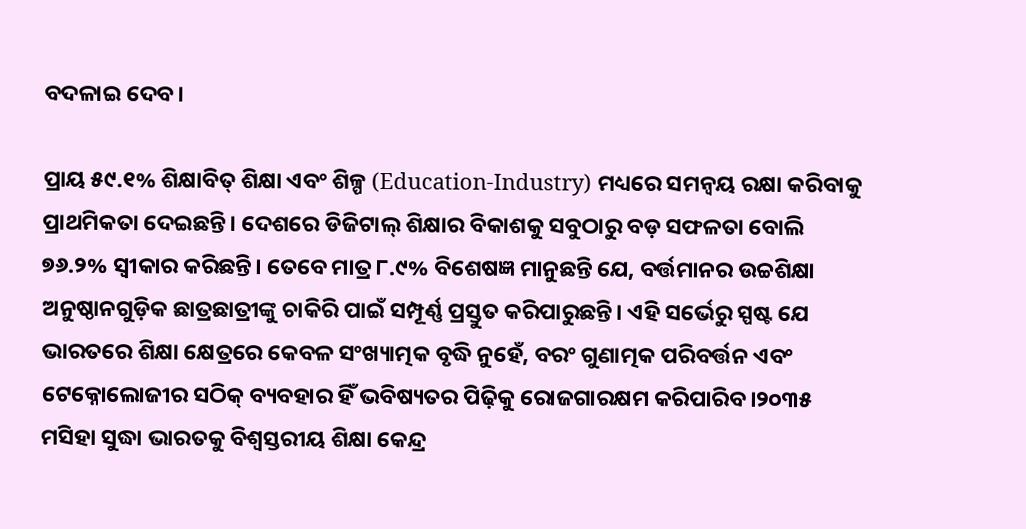ବଦଳାଇ ଦେବ।

ପ୍ରାୟ ୫୯.୧% ଶିକ୍ଷାବିତ୍ ଶିକ୍ଷା ଏବଂ ଶିଳ୍ପ (Education-Industry) ମଧ୍ୟରେ ସମନ୍ୱୟ ରକ୍ଷା କରିବାକୁ ପ୍ରାଥମିକତା ଦେଇଛନ୍ତି। ଦେଶରେ ଡିଜିଟାଲ୍ ଶିକ୍ଷାର ବିକାଶକୁ ସବୁଠାରୁ ବଡ଼ ସଫଳତା ବୋଲି ୭୬.୨% ସ୍ୱୀକାର କରିଛନ୍ତି। ତେବେ ମାତ୍ର ୮.୯% ବିଶେଷଜ୍ଞ ମାନୁଛନ୍ତି ଯେ, ବର୍ତ୍ତମାନର ଉଚ୍ଚଶିକ୍ଷା ଅନୁଷ୍ଠାନଗୁଡ଼ିକ ଛାତ୍ରଛାତ୍ରୀଙ୍କୁ ଚାକିରି ପାଇଁ ସମ୍ପୂର୍ଣ୍ଣ ପ୍ରସ୍ତୁତ କରିପାରୁଛନ୍ତି। ଏହି ସର୍ଭେରୁ ସ୍ପଷ୍ଟ ଯେ ଭାରତରେ ଶିକ୍ଷା କ୍ଷେତ୍ରରେ କେବଳ ସଂଖ୍ୟାତ୍ମକ ବୃଦ୍ଧି ନୁହେଁ, ବରଂ ଗୁଣାତ୍ମକ ପରିବର୍ତ୍ତନ ଏବଂ ଟେକ୍ନୋଲୋଜୀର ସଠିକ୍ ବ୍ୟବହାର ହିଁ ଭବିଷ୍ୟତର ପିଢ଼ିକୁ ରୋଜଗାରକ୍ଷମ କରିପାରିବ।୨୦୩୫ ମସିହା ସୁଦ୍ଧା ଭାରତକୁ ବିଶ୍ୱସ୍ତରୀୟ ଶିକ୍ଷା କେନ୍ଦ୍ର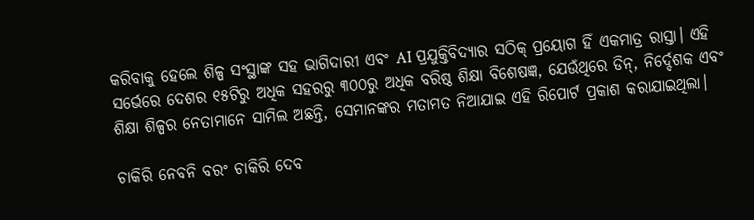କରିବାକୁ ହେଲେ ଶିଳ୍ପ ସଂସ୍ଥାଙ୍କ ସହ ଭାଗିଦାରୀ ଏବଂ AI ପ୍ରଯୁକ୍ତିବିଦ୍ୟାର ସଠିକ୍ ପ୍ରୟୋଗ ହିଁ ଏକମାତ୍ର ରାସ୍ତା। ଏହି ସର୍ଭେରେ ଦେଶର ୧୫ଟିରୁ ଅଧିକ ସହରରୁ ୩୦୦ରୁ ଅଧିକ ବରିଷ୍ଠ ଶିକ୍ଷା ବିଶେଷଜ୍ଞ, ଯେଉଁଥିରେ ଡିନ୍, ନିର୍ଦ୍ଦେଶକ ଏବଂ ଶିକ୍ଷା ଶିଳ୍ପର ନେତାମାନେ ସାମିଲ ଅଛନ୍ତି, ସେମାନଙ୍କର ମତାମତ ନିଆଯାଇ ଏହି ରିପୋର୍ଟ ପ୍ରକାଶ କରାଯାଇଥିଲା।

ଚାକିରି ନେବନି ବରଂ ଚାକିରି ଦେବ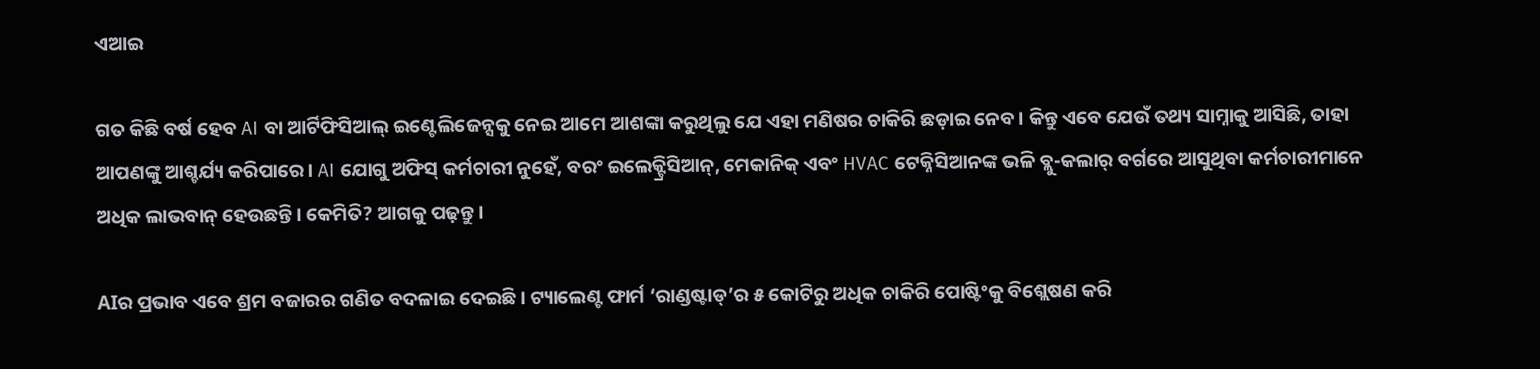ଏଆଇ

ଗତ କିଛି ବର୍ଷ ହେବ AI ବା ଆର୍ଟିଫିସିଆଲ୍ ଇଣ୍ଟେଲିଜେନ୍ସକୁ ନେଇ ଆମେ ଆଶଙ୍କା କରୁଥିଲୁ ଯେ ଏହା ମଣିଷର ଚାକିରି ଛଡ଼ାଇ ନେବ। କିନ୍ତୁ ଏବେ ଯେଉଁ ତଥ୍ୟ ସାମ୍ନାକୁ ଆସିଛି, ତାହା ଆପଣଙ୍କୁ ଆଶ୍ଚର୍ଯ୍ୟ କରିପାରେ। AI ଯୋଗୁ ଅଫିସ୍ କର୍ମଚାରୀ ନୁହେଁ, ବରଂ ଇଲେକ୍ଟ୍ରିସିଆନ୍, ମେକାନିକ୍ ଏବଂ HVAC ଟେକ୍ନିସିଆନଙ୍କ ଭଳି ବ୍ଲୁ-କଲାର୍ ବର୍ଗରେ ଆସୁଥିବା କର୍ମଚାରୀମାନେ ଅଧିକ ଲାଭବାନ୍ ହେଉଛନ୍ତି। କେମିତି? ଆଗକୁ ପଢ଼ନ୍ତୁ।

AIର ପ୍ରଭାବ ଏବେ ଶ୍ରମ ବଜାରର ଗଣିତ ବଦଳାଇ ଦେଇଛି। ଟ୍ୟାଲେଣ୍ଟ ଫାର୍ମ ‘ରାଣ୍ଡଷ୍ଟାଡ୍’ର ୫ କୋଟିରୁ ଅଧିକ ଚାକିରି ପୋଷ୍ଟିଂକୁ ବିଶ୍ଲେଷଣ କରି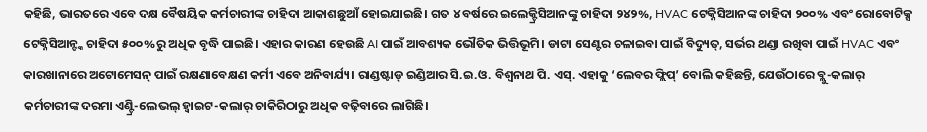କହିଛି, ଭାରତରେ ଏବେ ଦକ୍ଷ ବୈଷୟିକ କର୍ମଚାରୀଙ୍କ ଚାହିଦା ଆକାଶଛୁଆଁ ହୋଇଯାଇଛି। ଗତ ୪ ବର୍ଷରେ ଇଲେକ୍ଟ୍ରିସିଆନଙ୍କୁ ଚାହିଦା ୨୪୨%, HVAC ଟେକ୍ନିସିଆନଙ୍କ ଚାହିଦା ୨୦୦% ଏବଂ ରୋବୋଟିକ୍ସ ଟେକ୍ନିସିଆନ୍ଙ୍କ ଚାହିଦା ୫୦୦%ରୁ ଅଧିକ ବୃଦ୍ଧି ପାଇଛି। ଏହାର କାରଣ ହେଉଛି AI ପାଇଁ ଆବଶ୍ୟକ ଭୌତିକ ଭିତ୍ତିଭୂମି। ଡାଟା ସେଣ୍ଟର ଚଳାଇବା ପାଇଁ ବିଦ୍ୟୁତ୍, ସର୍ଭର ଥଣ୍ଡା ରଖିବା ପାଇଁ HVAC ଏବଂ କାରଖାନାରେ ଅଟୋମେସନ୍ ପାଇଁ ରକ୍ଷଣାବେକ୍ଷଣ କର୍ମୀ ଏବେ ଅନିବାର୍ଯ୍ୟ। ରାଣ୍ଡଷ୍ଟାଡ୍ ଇଣ୍ଡିଆର ସି.ଇ.ଓ. ବିଶ୍ୱନାଥ ପି. ଏସ୍. ଏହାକୁ ‘ଲେବର ଫ୍ଲିପ୍’ ବୋଲି କହିଛନ୍ତି, ଯେଉଁଠାରେ ବ୍ଲୁ-କଲାର୍ କର୍ମଚାରୀଙ୍କ ଦରମା ଏଣ୍ଟ୍ରି-ଲେଭଲ୍ ହ୍ୱାଇଟ-କଲାର୍ ଚାକିରିଠାରୁ ଅଧିକ ବଢ଼ିବାରେ ଲାଗିଛି।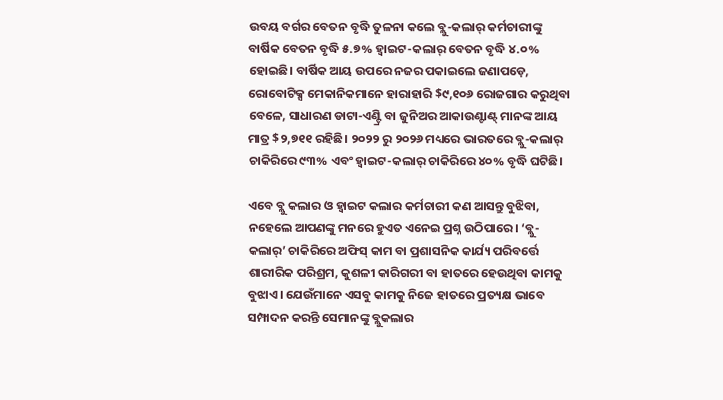ଉବୟ ବର୍ଗର ବେତନ ବୃଦ୍ଧି ତୁଳନା କଲେ ବ୍ଲୁ-କଲାର୍ କର୍ମଚାରୀଙ୍କୁ ବାର୍ଷିକ ବେତନ ବୃଦ୍ଧି ୫.୭% ହ୍ୱାଇଟ-କଲାର୍ ବେତନ ବୃଦ୍ଧି ୪.୦% ହୋଇଛି। ବାର୍ଷିକ ଆୟ ଉପରେ ନଜର ପକାଇଲେ ଜଣାପଡ଼େ, ରୋବୋଟିକ୍ସ ମେକାନିକମାନେ ହାରାହାରି $୯,୧୦୬ ରୋଜଗାର କରୁଥିବା ବେଳେ, ସାଧାରଣ ଡାଟା-ଏଣ୍ଟ୍ରି ବା ଜୁନିଅର ଆକାଉଣ୍ଟାଣ୍ଟ୍ ମାନଙ୍କ ଆୟ ମାତ୍ର $୨,୭୧୧ ରହିଛି। ୨୦୨୨ ରୁ ୨୦୨୬ ମଧ୍ୟରେ ଭାରତରେ ବ୍ଲୁ-କଲାର୍ ଚାକିରିରେ ୯୩% ଏବଂ ହ୍ୱାଇଟ-କଲାର୍ ଚାକିରିରେ ୪୦% ବୃଦ୍ଧି ଘଟିଛି।

ଏବେ ବ୍ଲୁ କଲାର ଓ ହ୍ୱାଇଟ କଲାର କର୍ମଚାରୀ କଣ ଆସନ୍ତୁ ବୁଝିବା, ନହେଲେ ଆପଣଙ୍କୁ ମନରେ ହୁଏତ ଏନେଇ ପ୍ରଶ୍ନ ଉଠିପାରେ। ‘ବ୍ଲୁ-କଲାର୍’ ଚାକିରିରେ ଅଫିସ୍ କାମ ବା ପ୍ରଶାସନିକ କାର୍ଯ୍ୟ ପରିବର୍ତ୍ତେ ଶାରୀରିକ ପରିଶ୍ରମ, କୁଶଳୀ କାରିଗରୀ ବା ହାତରେ ହେଉଥିବା କାମକୁ ବୁଝାଏ। ଯେଉଁମାନେ ଏସବୁ କାମକୁ ନିଜେ ହାତରେ ପ୍ରତ୍ୟକ୍ଷ ଭାବେ ସମ୍ପାଦନ କରନ୍ତି ସେମାନଙ୍କୁ ବ୍ଲୁକଲାର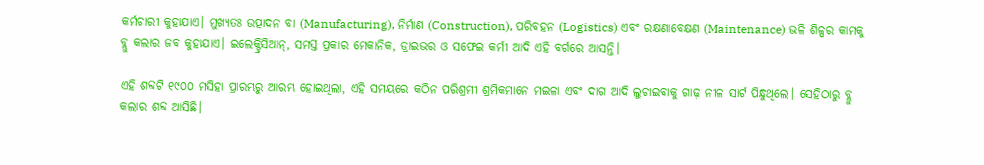କର୍ମଚାରୀ କୁହାଯାଏ। ମୁଖ୍ୟତଃ ଉତ୍ପାଦନ ବା (Manufacturing), ନିର୍ମାଣ (Construction), ପରିବହନ (Logistics) ଏବଂ ରକ୍ଷଣାବେକ୍ଷଣ (Maintenance) ଭଳି ଶିଳ୍ପର କାମକୁ ବ୍ଲୁ କଲାର ଜବ କୁହାଯାଏ। ଇଲେକ୍ଟ୍ରିସିଆନ୍, ସମସ୍ତ ପ୍ରକାର ମେକାନିକ, ଡ୍ରାଇଭର ଓ ସଫେଇ କର୍ମୀ ଆଦି ଏହି ବର୍ଗରେ ଆସନ୍ତି।

ଏହି ଶବ୍ଦଟି ୧୯୦୦ ମସିହା ପ୍ରାରମ୍ଭରୁ ଆରମ୍ଭ ହୋଇଥିଲା, ଏହି ସମୟରେ କଠିନ ପରିଶ୍ରମୀ ଶ୍ରମିକମାନେ ମଇଳା ଏବଂ ଦାଗ ଆଦି ଲୁଚାଇବାକୁ ଗାଢ଼ ନୀଳ ସାର୍ଟ ପିନ୍ଧୁଥିଲେ। ସେହିଠାରୁ ବ୍ଲୁ କଲାର ଶବ୍ଦ ଆସିଛି।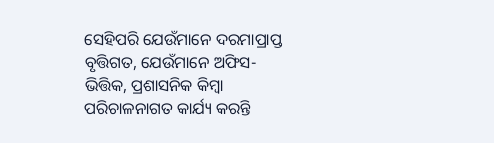ସେହିପରି ଯେଉଁମାନେ ଦରମାପ୍ରାପ୍ତ ବୃତ୍ତିଗତ, ଯେଉଁମାନେ ଅଫିସ-ଭିତ୍ତିକ, ପ୍ରଶାସନିକ କିମ୍ବା ପରିଚାଳନାଗତ କାର୍ଯ୍ୟ କରନ୍ତି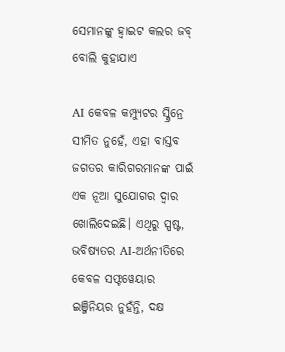ସେମାନଙ୍କୁ ହ୍ୱାଇଟ କଲର ଜବ୍ ବୋଲି କୁହାଯାଏ

AI କେବଳ କମ୍ପ୍ୟୁଟର ସ୍କ୍ରିନ୍ରେ ସୀମିତ ନୁହେଁ, ଏହା ବାସ୍ତବ ଜଗତର କାରିଗରମାନଙ୍କ ପାଇଁ ଏକ ନୂଆ ସୁଯୋଗର ଦ୍ୱାର ଖୋଲିଦେଇଛି। ଏଥିରୁ ସ୍ପଷ୍ଟ, ଭବିଷ୍ୟତର AI-ଅର୍ଥନୀତିରେ କେବଳ ସଫ୍ଟୱେୟାର ଇଞ୍ଜିନିୟର ନୁହଁନ୍ତି, ଦକ୍ଷ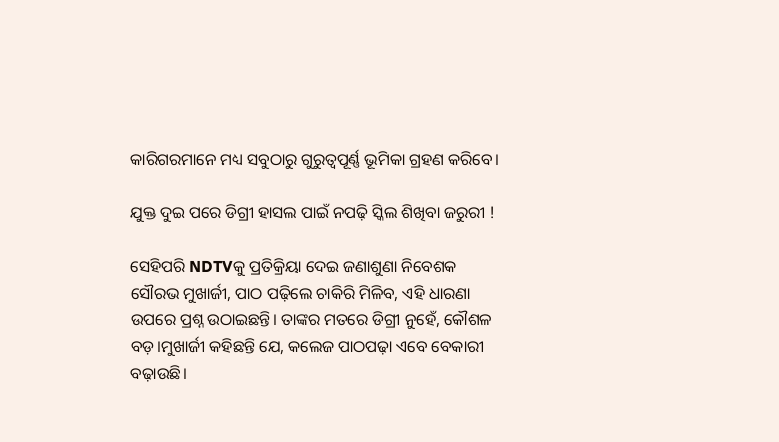କାରିଗରମାନେ ମଧ୍ୟ ସବୁଠାରୁ ଗୁରୁତ୍ୱପୂର୍ଣ୍ଣ ଭୂମିକା ଗ୍ରହଣ କରିବେ।

ଯୁକ୍ତ ଦୁଇ ପରେ ଡିଗ୍ରୀ ହାସଲ ପାଇଁ ନପଢ଼ି ସ୍କିଲ ଶିଖିବା ଜରୁରୀ !

ସେହିପରି NDTVକୁ ପ୍ରତିକ୍ରିୟା ଦେଇ ଜଣାଶୁଣା ନିବେଶକ ସୌରଭ ମୁଖାର୍ଜୀ, ପାଠ ପଢ଼ିଲେ ଚାକିରି ମିଳିବ, ଏହି ଧାରଣା ଉପରେ ପ୍ରଶ୍ନ ଉଠାଇଛନ୍ତି। ତାଙ୍କର ମତରେ ଡିଗ୍ରୀ ନୁହେଁ, କୌଶଳ ବଡ଼।ମୁଖାର୍ଜୀ କହିଛନ୍ତି ଯେ, କଲେଜ ପାଠପଢ଼ା ଏବେ ବେକାରୀ ବଢ଼ାଉଛି।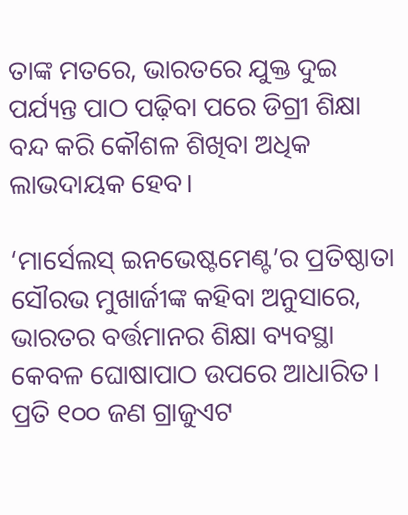ତାଙ୍କ ମତରେ, ଭାରତରେ ଯୁକ୍ତ ଦୁଇ ପର୍ଯ୍ୟନ୍ତ ପାଠ ପଢ଼ିବା ପରେ ଡିଗ୍ରୀ ଶିକ୍ଷା ବନ୍ଦ କରି କୌଶଳ ଶିଖିବା ଅଧିକ ଲାଭଦାୟକ ହେବ।

‘ମାର୍ସେଲସ୍ ଇନଭେଷ୍ଟମେଣ୍ଟ’ର ପ୍ରତିଷ୍ଠାତା ସୌରଭ ମୁଖାର୍ଜୀଙ୍କ କହିବା ଅନୁସାରେ, ଭାରତର ବର୍ତ୍ତମାନର ଶିକ୍ଷା ବ୍ୟବସ୍ଥା କେବଳ ଘୋଷାପାଠ ଉପରେ ଆଧାରିତ। ପ୍ରତି ୧୦୦ ଜଣ ଗ୍ରାଜୁଏଟ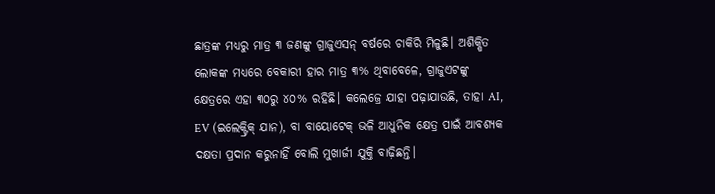ଛାତ୍ରଙ୍କ ମଧ୍ୟରୁ ମାତ୍ର ୩ ଜଣଙ୍କୁ ଗ୍ରାଜୁଏସନ୍ ବର୍ଷରେ ଚାକିରି ମିଳୁଛି। ଅଶିକ୍ଷିତ ଲୋକଙ୍କ ମଧ୍ୟରେ ବେକାରୀ ହାର ମାତ୍ର ୩% ଥିବାବେଳେ, ଗ୍ରାଜୁଏଟଙ୍କୁ କ୍ଷେତ୍ରରେ ଏହା ୩୦ରୁ ୪୦% ରହିଛି। କଲେଜ୍ରେ ଯାହା ପଢ଼ାଯାଉଛି, ତାହା AI, EV (ଇଲେକ୍ଟ୍ରିକ୍ ଯାନ), ବା ବାୟୋଟେକ୍ ଭଳି ଆଧୁନିକ କ୍ଷେତ୍ର ପାଇଁ ଆବଶ୍ୟକ ଦକ୍ଷତା ପ୍ରଦାନ କରୁନାହିଁ ବୋଲି ମୁଖାର୍ଜୀ ଯୁକ୍ତି ବାଢ଼ିଛନ୍ତି।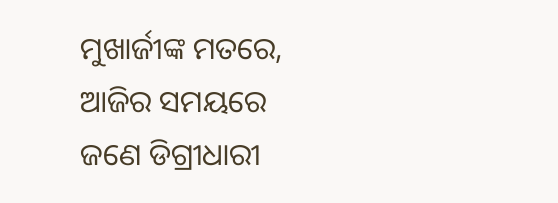ମୁଖାର୍ଜୀଙ୍କ ମତରେ, ଆଜିର ସମୟରେ ଜଣେ ଡିଗ୍ରୀଧାରୀ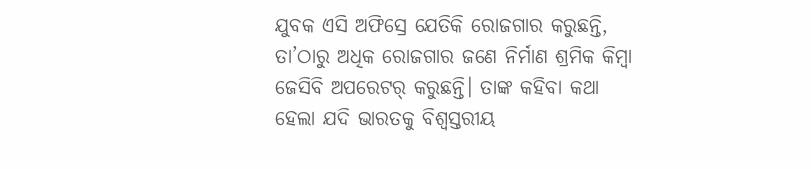ଯୁବକ ଏସି ଅଫିସ୍ରେ ଯେତିକି ରୋଜଗାର କରୁଛନ୍ତି, ତା’ଠାରୁ ଅଧିକ ରୋଜଗାର ଜଣେ ନିର୍ମାଣ ଶ୍ରମିକ କିମ୍ବା ଜେସିବି ଅପରେଟର୍ କରୁଛନ୍ତି। ତାଙ୍କ କହିବା କଥା ହେଲା ଯଦି ଭାରତକୁ ବିଶ୍ୱସ୍ତରୀୟ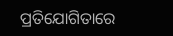ପ୍ରତିଯୋଗିତାରେ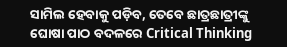ସାମିଲ ହେବାକୁ ପଡ଼ିବ, ତେବେ ଛାତ୍ରଛାତ୍ରୀଙ୍କୁ ଘୋଷା ପାଠ ବଦଳରେ Critical Thinking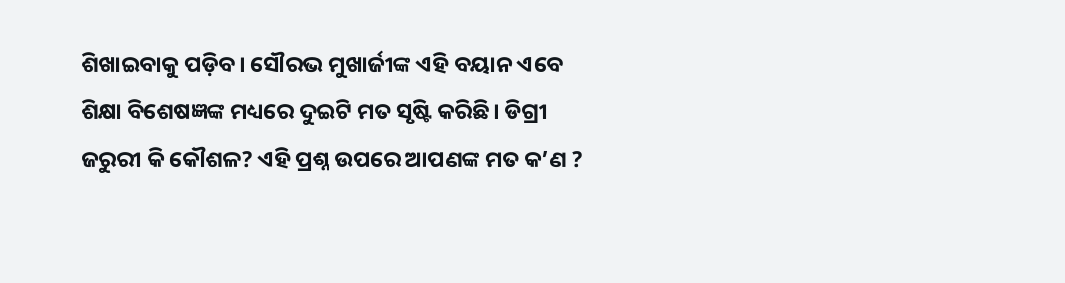ଶିଖାଇବାକୁ ପଡ଼ିବ। ସୌରଭ ମୁଖାର୍ଜୀଙ୍କ ଏହି ବୟାନ ଏବେ ଶିକ୍ଷା ବିଶେଷଜ୍ଞଙ୍କ ମଧ୍ୟରେ ଦୁଇଟି ମତ ସୃଷ୍ଟି କରିଛି। ଡିଗ୍ରୀ ଜରୁରୀ କି କୌଶଳ? ଏହି ପ୍ରଶ୍ନ ଉପରେ ଆପଣଙ୍କ ମତ କ’ଣ ?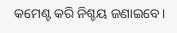କମେଣ୍ଟ କରି ନିଶ୍ଚୟ ଜଣାଇବେ।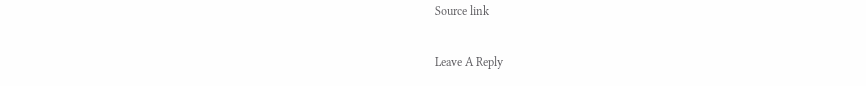Source link

Leave A Reply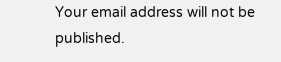Your email address will not be published.